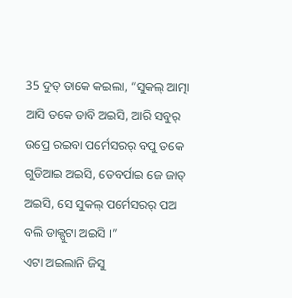35 ଦୁତ୍ ତାକେ କଇଲା, “ସୁକଲ୍ ଆତ୍ମା ଆସି ତକେ ଡାବି ଅଇସି, ଆରି ସବୁର୍ ଉପ୍ରେ ରଇବା ପର୍ମେସରର୍ ବପୁ ତକେ ଗୁଡିଆଇ ଅଇସି, ତେବର୍ପାଇ ଜେ ଜାତ୍ ଅଇସି, ସେ ସୁକଲ୍ ପର୍ମେସରର୍ ପଅ ବଲି ଡାକ୍ପୁଟା ଅଇସି ।”
ଏଟା ଅଇଲାନି ଜିସୁ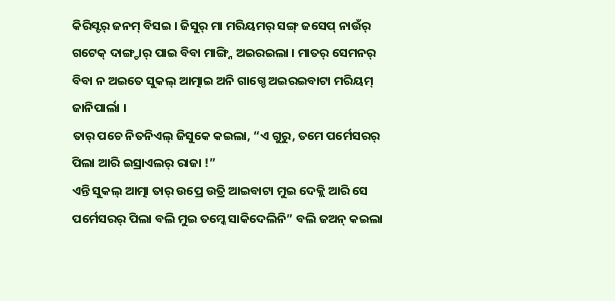କିରିସ୍ଟର୍ ଜନମ୍ ବିସଇ । ଜିସୁର୍ ମା ମରିୟମର୍ ସଙ୍ଗ୍ ଜସେପ୍ ନାଉଁର୍ ଗଟେକ୍ ଦାଙ୍ଗ୍ଡାର୍ ପାଇ ବିବା ମାଙ୍ଗ୍ନି ଅଇରଇଲା । ମାତର୍ ସେମନର୍ ବିବା ନ ଅଇତେ ସୁକଲ୍ ଆତ୍ମାଇ ଅନି ଗାଗ୍ଡେ ଅଇରଇବାଟା ମରିୟମ୍ ଜାନିପାର୍ଲା ।
ତାର୍ ପଚେ ନିତନିଏଲ୍ ଜିସୁକେ କଇଲା, “ଏ ଗୁରୁ, ତମେ ପର୍ମେସରର୍ ପିଲା ଆରି ଇସ୍ରାଏଲର୍ ରାଜା !”
ଏନ୍ତି ସୁକଲ୍ ଆତ୍ମା ତାର୍ ଉପ୍ରେ ଉତ୍ରି ଆଇବାଟା ମୁଇ ଦେକ୍ଲି ଆରି ସେ ପର୍ମେସରର୍ ପିଲା ବଲି ମୁଇ ତମ୍କେ ସାକିଦେଲିନି” ବଲି ଜଅନ୍ କଇଲା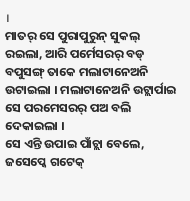।
ମାତର୍ ସେ ପୁରାପୁରୁନ୍ ସୁକଲ୍ ରଇଲା, ଆରି ପର୍ମେସରର୍ ବଡ୍ ବପୁସଙ୍ଗ୍ ତାକେ ମଲାଟାନେଅନି ଉଟାଇଲା । ମଲାଟାନେଅନି ଉଟ୍ଲାର୍ପାଇ ସେ ପରମେସରର୍ ପଅ ବଲି ଦେକାଇଲା ।
ସେ ଏନ୍ତି ଉପାଇ ପାଁଚ୍ଲା ବେଲେ, ଜସେପ୍କେ ଗଟେକ୍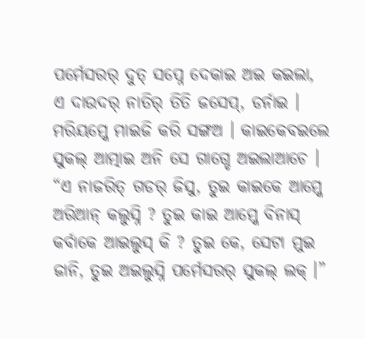ପର୍ମେସରର୍ ଦୁତ୍ ସପ୍ନେ ଦେକାଇ ଅଇ କଇଲା, ଏ ଦାଉଦର୍ ନାତିର୍ ତିତି ଜସେପ୍, ଡର୍ନାଇ । ମରିୟମ୍କେ ମାଇଜି କରି ସଙ୍ଗଅ । କାଇକେବଇଲେ ସୁକଲ୍ ଆତ୍ମାଇ ଅନି ସେ ଗାଗ୍ଡେ ଅଇଲାଆଚେ ।
“ଏ ନାଜରିତ୍ ଗଡର୍ ଜିସୁ, ତୁଇ କାଇକେ ଆମ୍କେ ଅରିଆନ୍ କଲୁସ୍ନି ? ତୁଇ କାଇ ଆମ୍କେ ବିନାସ୍ କର୍ବାକେ ଆଇଲୁସ୍ କି ? ତୁଇ କେ, ସେଟା ମୁଇ ଜାନି, ତୁଇ ଅଇଲୁସ୍ନି ପର୍ମେସରର୍ ସୁକଲ୍ ଲକ୍ ।”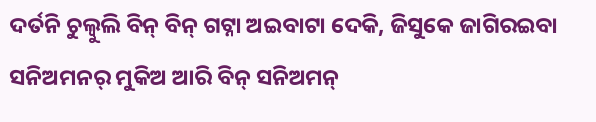ଦର୍ତନି ଚୁଲ୍ବୁଲି ବିନ୍ ବିନ୍ ଗଟ୍ନା ଅଇବାଟା ଦେକି, ଜିସୁକେ ଜାଗିରଇବା ସନିଅମନର୍ ମୁକିଅ ଆରି ବିନ୍ ସନିଅମନ୍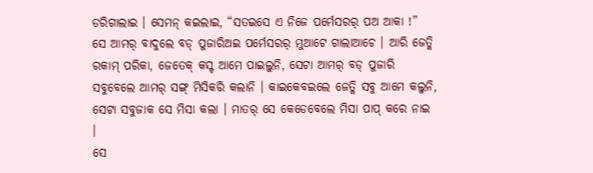ଡରିଗାଲାଇ । ସେମନ୍ କଇଲାଇ, “ସତଇସେ ଏ ନିଜେ ପର୍ମେସରର୍ ପଅ ଆକା !”
ସେ ଆମର୍ ବାଦୁଲେ ବଡ୍ ପୁଜାରିଅଇ ପର୍ମେସରର୍ ମୁଆଟେ ଗାଲାଆଚେ । ଆରି ଜେତ୍କି ରକାମ୍ ପରିକା, ଜେତେକ୍ କସ୍ଟ ଆମେ ପାଇଲୁନି, ସେଟା ଆମର୍ ବଡ୍ ପୁଜାରି ସବୁବେଲେ ଆମର୍ ସଙ୍ଗ୍ ମିସିକରି କଲାନି । କାଇକେବଇଲେ ଜେତ୍କି ସବୁ ଆମେ କଲୁନି, ସେଟା ସବୁଜାକ ସେ ମିସା କଲା । ମାତର୍ ସେ କେଡେବେଲେ ମିସା ପାପ୍ କରେ ନାଇ ।
ସେ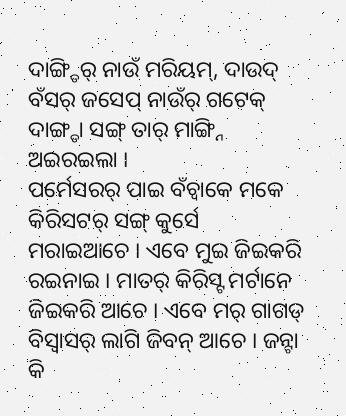ଦାଙ୍ଗ୍ଡିର୍ ନାଉଁ ମରିୟମ୍, ଦାଉଦ୍ ବଁସର୍ ଜସେପ୍ ନାଉଁର୍ ଗଟେକ୍ ଦାଙ୍ଗ୍ଡା ସଙ୍ଗ୍ ତାର୍ ମାଙ୍ଗ୍ନି ଅଇରଇଲା ।
ପର୍ମେସରର୍ ପାଇ ବଁଚ୍ବାକେ ମକେ କିରିସଟର୍ ସଙ୍ଗ୍ କୁର୍ସେ ମରାଇଆଚେ । ଏବେ ମୁଇ ଜିଇକରି ରଇନାଇ । ମାତର୍ କିରିସ୍ଟ ମର୍ଟାନେ ଜିଇକରି ଆଚେ । ଏବେ ମର୍ ଗାଗଡ୍ ବିସ୍ବାସର୍ ଲାଗି ଜିବନ୍ ଆଚେ । ଜନ୍ଟା କି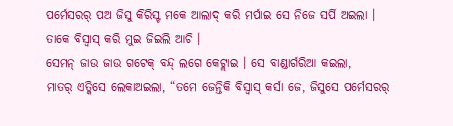ପର୍ମେସରର୍ ପଅ ଜିସୁ କିରିସ୍ଟ ମକେ ଆଲାଦ୍ କରି ମର୍ପାଇ ସେ ନିଜେ ସର୍ପି ଅଇଲା । ତାକେ ବିସ୍ବାସ୍ କରି ମୁଇ ଜିଇଲି ଆଚି ।
ସେମନ୍ ଜାଉ ଜାଉ ଗଟେକ୍ ବନ୍ଦ୍ ଲଗେ କେଟ୍ଲାଇ । ସେ ବାଣ୍ଡାର୍ଗରିଆ କଇଲା,
ମାତର୍ ଏତ୍କିସେ ଲେକାଅଇଲା, “ତମେ ଜେନ୍ତିକି ବିସ୍ବାସ୍ କର୍ସା ଜେ, ଜିସୁସେ ପର୍ମେସରର୍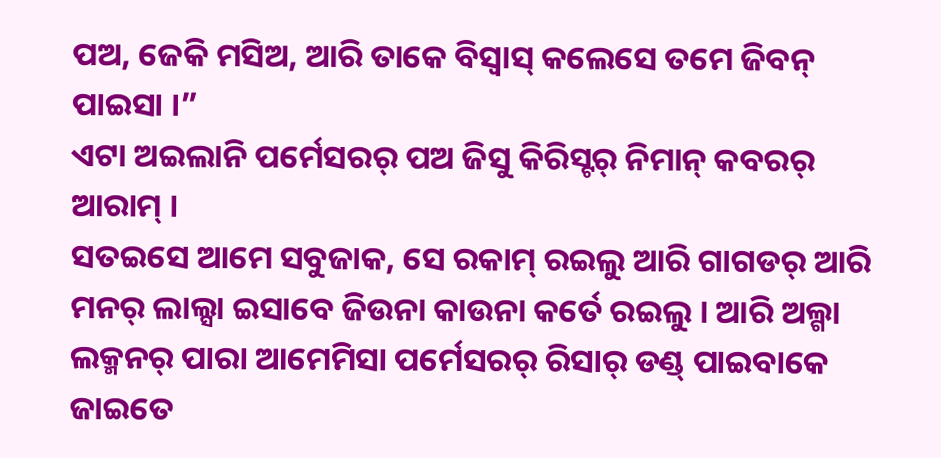ପଅ, ଜେକି ମସିଅ, ଆରି ତାକେ ବିସ୍ବାସ୍ କଲେସେ ତମେ ଜିବନ୍ ପାଇସା ।”
ଏଟା ଅଇଲାନି ପର୍ମେସରର୍ ପଅ ଜିସୁ କିରିସ୍ଟର୍ ନିମାନ୍ କବରର୍ ଆରାମ୍ ।
ସତଇସେ ଆମେ ସବୁଜାକ, ସେ ରକାମ୍ ରଇଲୁ ଆରି ଗାଗଡର୍ ଆରି ମନର୍ ଲାଲ୍ସା ଇସାବେ ଜିଉନା କାଉନା କର୍ତେ ରଇଲୁ । ଆରି ଅଲ୍ଗା ଲକ୍ମନର୍ ପାରା ଆମେମିସା ପର୍ମେସରର୍ ରିସାର୍ ଡଣ୍ଡ୍ ପାଇବାକେ ଜାଇତେ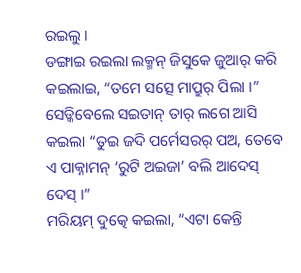ରଇଲୁ ।
ଡଙ୍ଗାଇ ରଇଲା ଲକ୍ମନ୍ ଜିସୁକେ ଜୁଆର୍ କରି କଇଲାଇ, “ତମେ ସତ୍ସେ ମାପ୍ରୁର୍ ପିଲା ।”
ସେଡ୍କିବେଲେ ସଇତାନ୍ ତାର୍ ଲଗେ ଆସି କଇଲା “ତୁଇ ଜଦି ପର୍ମେସରର୍ ପଅ, ତେବେ ଏ ପାକ୍ନାମନ୍ ‘ରୁଟି ଅଇଜା’ ବଲି ଆଦେସ୍ ଦେସ୍ ।”
ମରିୟମ୍ ଦୁତ୍କେ କଇଲା, “ଏଟା କେନ୍ତି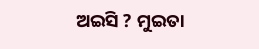ଅଇସି ? ମୁଇତା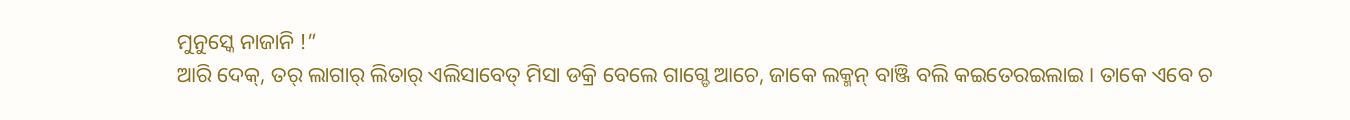ମୁନୁସ୍କେ ନାଜାନି !”
ଆରି ଦେକ୍, ତର୍ ଲାଗାର୍ ଲିତାର୍ ଏଲିସାବେତ୍ ମିସା ଡକ୍ରି ବେଲେ ଗାଗ୍ଡେ ଆଚେ, ଜାକେ ଲକ୍ମନ୍ ବାଞ୍ଜି ବଲି କଇତେରଇଲାଇ । ତାକେ ଏବେ ଚ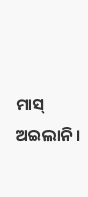ମାସ୍ ଅଇଲାନି ।